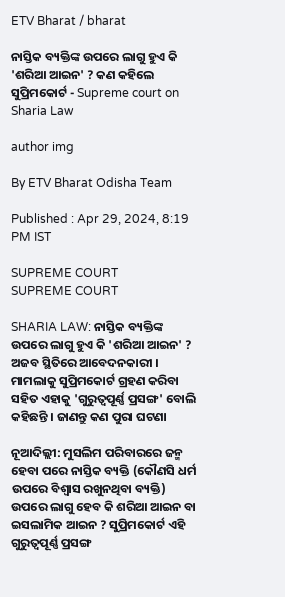ETV Bharat / bharat

ନାସ୍ତିକ ବ୍ୟକ୍ତିଙ୍କ ଉପରେ ଲାଗୁ ହୁଏ କି 'ଶରିଆ ଆଇନ' ? କଣ କହିଲେ ସୁପ୍ରିମକୋର୍ଟ - Supreme court on Sharia Law

author img

By ETV Bharat Odisha Team

Published : Apr 29, 2024, 8:19 PM IST

SUPREME COURT
SUPREME COURT

SHARIA LAW: ନାସ୍ତିକ ବ୍ୟକ୍ତିଙ୍କ ଉପରେ ଲାଗୁ ହୁଏ କି 'ଶରିଆ ଆଇନ' ? ଅଜବ ସ୍ଥିତିରେ ଆବେଦନକାରୀ । ମାମଲାକୁ ସୁପ୍ରିମକୋର୍ଟ ଗ୍ରହଣ କରିବା ସହିତ ଏହାକୁ 'ଗୁରୁତ୍ବପୂର୍ଣ୍ଣ ପ୍ରସଙ୍ଗ' ବୋଲି କହିଛନ୍ତି । ଜାଣନ୍ତୁ କଣ ପୁରା ଘଟଣା

ନୂଆଦିଲ୍ଲୀ: ମୁସଲିମ ପରିବାରରେ ଜନ୍ମ ହେବା ପରେ ନାସ୍ତିକ ବ୍ୟକ୍ତି (କୌଣସି ଧର୍ମ ଉପରେ ବିଶ୍ବାସ ରଖୁନଥିବା ବ୍ୟକ୍ତି) ଉପରେ ଲାଗୁ ହେବ କି ଶରିଆ ଆଇନ ବା ଇସଲାମିକ ଆଇନ ? ସୁପ୍ରିମକୋର୍ଟ ଏହି ଗୁରୁତ୍ବପୂର୍ଣ୍ଣ ପ୍ରସଙ୍ଗ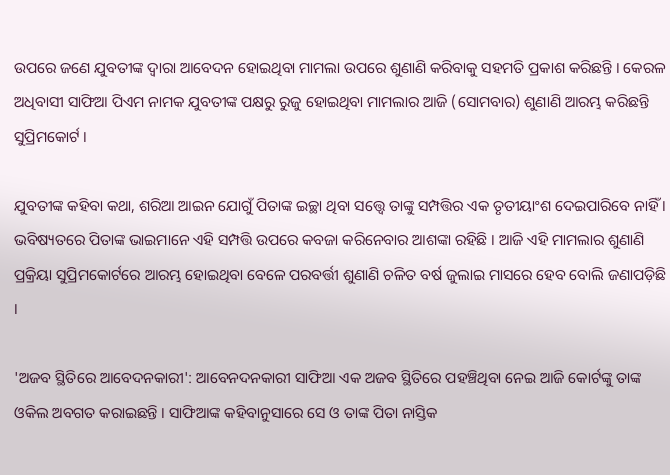ଉପରେ ଜଣେ ଯୁବତୀଙ୍କ ଦ୍ବାରା ଆବେଦନ ହୋଇଥିବା ମାମଲା ଉପରେ ଶୁଣାଣି କରିବାକୁ ସହମତି ପ୍ରକାଶ କରିଛନ୍ତି । କେରଳ ଅଧିବାସୀ ସାଫିଆ ପିଏମ ନାମକ ଯୁବତୀଙ୍କ ପକ୍ଷରୁ ରୁଜୁ ହୋଇଥିବା ମାମଲାର ଆଜି (ସୋମବାର) ଶୁଣାଣି ଆରମ୍ଭ କରିଛନ୍ତି ସୁପ୍ରିମକୋର୍ଟ ।

ଯୁବତୀଙ୍କ କହିବା କଥା, ଶରିଆ ଆଇନ ଯୋଗୁଁ ପିତାଙ୍କ ଇଚ୍ଛା ଥିବା ସତ୍ତ୍ବେ ତାଙ୍କୁ ସମ୍ପତ୍ତିର ଏକ ତୃତୀୟାଂଶ ଦେଇପାରିବେ ନାହିଁ । ଭବିଷ୍ୟତରେ ପିତାଙ୍କ ଭାଇମାନେ ଏହି ସମ୍ପତ୍ତି ଉପରେ କବଜା କରିନେବାର ଆଶଙ୍କା ରହିଛି । ଆଜି ଏହି ମାମଲାର ଶୁଣାଣି ପ୍ରକ୍ରିୟା ସୁପ୍ରିମକୋର୍ଟରେ ଆରମ୍ଭ ହୋଇଥିବା ବେଳେ ପରବର୍ତ୍ତୀ ଶୁଣାଣି ଚଳିତ ବର୍ଷ ଜୁଲାଇ ମାସରେ ହେବ ବୋଲି ଜଣାପଡ଼ିଛି ।

'ଅଜବ ସ୍ଥିତିରେ ଆବେଦନକାରୀ': ଆବେନଦନକାରୀ ସାଫିଆ ଏକ ଅଜବ ସ୍ଥିତିରେ ପହଞ୍ଚିଥିବା ନେଇ ଆଜି କୋର୍ଟଙ୍କୁ ତାଙ୍କ ଓକିଲ ଅବଗତ କରାଇଛନ୍ତି । ସାଫିଆଙ୍କ କହିବାନୁସାରେ ସେ ଓ ତାଙ୍କ ପିତା ନାସ୍ତିକ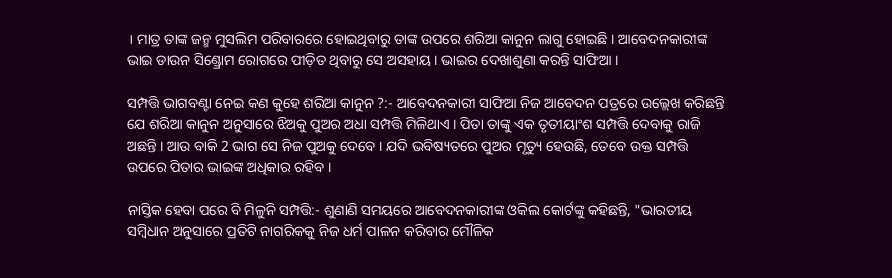। ମାତ୍ର ତାଙ୍କ ଜନ୍ମ ମୁସଲିମ ପରିବାରରେ ହୋଇଥିବାରୁ ତାଙ୍କ ଉପରେ ଶରିଆ କାନୁନ ଲାଗୁ ହୋଇଛି । ଆବେଦନକାରୀଙ୍କ ଭାଇ ଡାଉନ ସିଣ୍ଡ୍ରୋମ ରୋଗରେ ପୀଡ଼ିତ ଥିବାରୁ ସେ ଅସହାୟ । ଭାଇର ଦେଖାଶୁଣା କରନ୍ତି ସାଫିଆ ।

ସମ୍ପତ୍ତି ଭାଗବଣ୍ଟା ନେଇ କଣ କୁହେ ଶରିଆ କାନୁନ ?:- ଆବେଦନକାରୀ ସାଫିଆ ନିଜ ଆବେଦନ ପତ୍ରରେ ଉଲ୍ଲେଖ କରିଛନ୍ତି ଯେ ଶରିଆ କାନୁନ ଅନୁସାରେ ଝିଅକୁ ପୁଅର ଅଧା ସମ୍ପତ୍ତି ମିଳିଥାଏ । ପିତା ତାଙ୍କୁ ଏକ ତୃତୀୟାଂଶ ସମ୍ପତ୍ତି ଦେବାକୁ ରାଜି ଅଛନ୍ତି । ଆଉ ବାକି 2 ଭାଗ ସେ ନିଜ ପୁଅକୁ ଦେବେ । ଯଦି ଭବିଷ୍ୟତରେ ପୁଅର ମୃତ୍ୟୁ ହେଉଛି, ତେବେ ଉକ୍ତ ସମ୍ପତ୍ତି ଉପରେ ପିତାର ଭାଇଙ୍କ ଅଧିକାର ରହିବ ।

ନାସ୍ତିକ ହେବା ପରେ ବି ମିଳୁନି ସମ୍ପତ୍ତି:- ଶୁଣାଣି ସମୟରେ ଆବେଦନକାରୀଙ୍କ ଓକିଲ କୋର୍ଟଙ୍କୁ କହିଛନ୍ତି, "ଭାରତୀୟ ସମ୍ବିଧାନ ଅନୁସାରେ ପ୍ରତିଟି ନାଗରିକକୁ ନିଜ ଧର୍ମ ପାଳନ କରିବାର ମୌଳିକ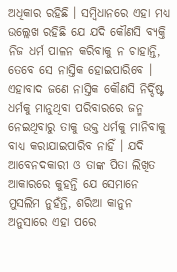ଅଧିକାର ରହିଛି । ସମ୍ବିଧାନରେ ଏହା ମଧ୍ୟ ଉଲ୍ଲେଖ ରହିଛି ଯେ ଯଦି କୌଣସି ବ୍ୟକ୍ତି ନିଜ ଧର୍ମ ପାଳନ କରିବାକୁ ନ ଚାହାନ୍ତି, ତେବେ ସେ ନାସ୍ତିକ ହୋଇପାରିବେ । ଏହାବାଦ ଜଣେ ନାସ୍ତିକ କୌଣସି ନିର୍ଦ୍ଦିଷ୍ଟ ଧର୍ମକୁ ମାନୁଥିବା ପରିବାରରେ ଜନ୍ମ ନେଇଥିବାରୁ ତାକୁ ଉକ୍ତ ଧର୍ମକୁ ମାନିବାକୁ ବାଧ୍ୟ କରାଯାଇପାରିବ ନାହିଁ । ଯଦି ଆବେନଦକାରୀ ଓ ତାଙ୍କ ପିତା ଲିଖିତ ଆକାରରେ କୁହନ୍ତି ଯେ ସେମାନେ ମୁସଲିମ ନୁହଁନ୍ତି, ଶରିଆ କାନୁନ ଅନୁସାରେ ଏହା ପରେ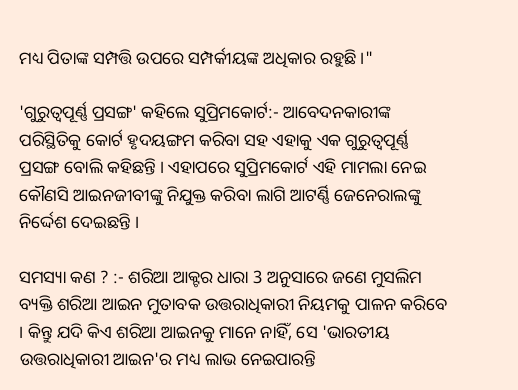ମଧ୍ୟ ପିତାଙ୍କ ସମ୍ପତ୍ତି ଉପରେ ସମ୍ପର୍କୀୟଙ୍କ ଅଧିକାର ରହୁଛି ।"

'ଗୁରୁତ୍ବପୂର୍ଣ୍ଣ ପ୍ରସଙ୍ଗ' କହିଲେ ସୁପ୍ରିମକୋର୍ଟ:- ଆବେଦନକାରୀଙ୍କ ପରିସ୍ଥିତିକୁ କୋର୍ଟ ହୃଦୟଙ୍ଗମ କରିବା ସହ ଏହାକୁ ଏକ ଗୁରୁତ୍ବପୂର୍ଣ୍ଣ ପ୍ରସଙ୍ଗ ବୋଲି କହିଛନ୍ତି । ଏହାପରେ ସୁପ୍ରିମକୋର୍ଟ ଏହି ମାମଲା ନେଇ କୌଣସି ଆଇନଜୀବୀଙ୍କୁ ନିଯୁକ୍ତ କରିବା ଲାଗି ଆଟର୍ଣ୍ଣି ଜେନେରାଲଙ୍କୁ ନିର୍ଦ୍ଦେଶ ଦେଇଛନ୍ତି ।

ସମସ୍ୟା କଣ ? :- ଶରିଆ ଆକ୍ଟର ଧାରା 3 ଅନୁସାରେ ଜଣେ ମୁସଲିମ ବ୍ୟକ୍ତି ଶରିଆ ଆଇନ ମୁତାବକ ଉତ୍ତରାଧିକାରୀ ନିୟମକୁ ପାଳନ କରିବେ । କିନ୍ତୁ ଯଦି କିଏ ଶରିଆ ଆଇନକୁ ମାନେ ନାହିଁ, ସେ 'ଭାରତୀୟ ଉତ୍ତରାଧିକାରୀ ଆଇନ'ର ମଧ୍ୟ ଲାଭ ନେଇପାରନ୍ତି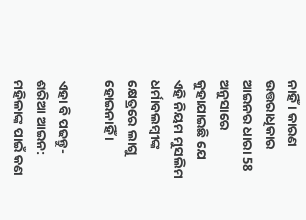ନାହିଁ । କାରଣ ଉତ୍ତରାଧିକାର ଆଇନର ଧାରା 58 ଅନୁସାରେ କୁହାଯାଇଛି ଯେ ଏହି ନିୟମ ମୁସଲିମ ଧର୍ମାବଲମ୍ବୀଙ୍କ କ୍ଷେତ୍ରରେ ଲାଗୁ ହୋଇନାହିଁ ।

ଏହା ବି ପଢନ୍ତୁ- ଶରିଆ ଆଇନ: ମହିଳାଙ୍କ ପାଇଁ କଣ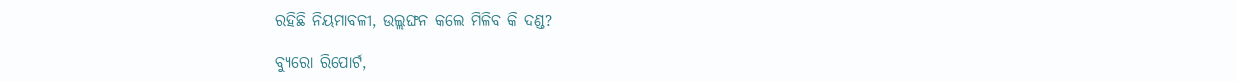ରହିଛି ନିୟମାବଳୀ, ଉଲ୍ଲଙ୍ଘନ କଲେ ମିଳିବ କି ଦଣ୍ଡ?

ବ୍ୟୁରୋ ରିପୋର୍ଟ,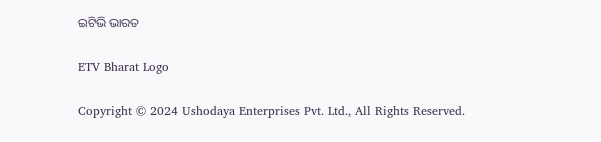ଇଟିଭି ଭାରତ

ETV Bharat Logo

Copyright © 2024 Ushodaya Enterprises Pvt. Ltd., All Rights Reserved.